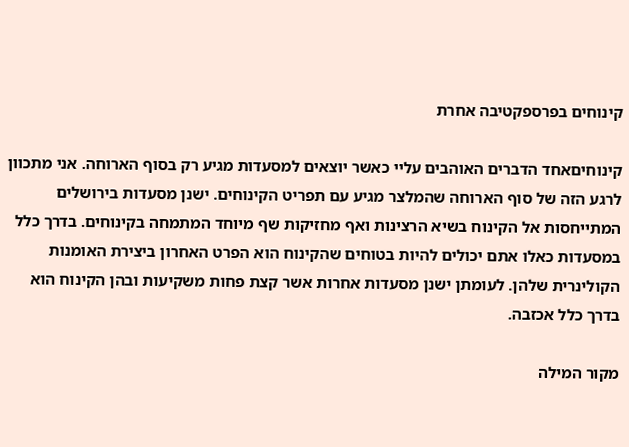קינוחים בפרספקטיבה אחרת

קינוחיםאחד הדברים האוהבים עליי כאשר יוצאים למסעדות מגיע רק בסוף הארוחה. אני מתכוון לרגע הזה של סוף הארוחה שהמלצר מגיע עם תפריט הקינוחים. ישנן מסעדות בירושלים המתייחסות אל הקינוח בשיא הרצינות ואף מחזיקות שף מיוחד המתמחה בקינוחים. בדרך כלל במסעדות כאלו אתם יכולים להיות בטוחים שהקינוח הוא הפרט האחרון ביצירת האומנות הקולינרית שלהן. לעומתן ישנן מסעדות אחרות אשר קצת פחות משקיעות ובהן הקינוח הוא בדרך כלל אכזבה.

מקור המילה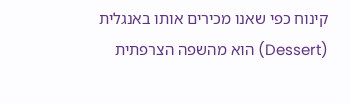קינוח כפי שאנו מכירים אותו באנגלית (Dessert) הוא מהשפה הצרפתית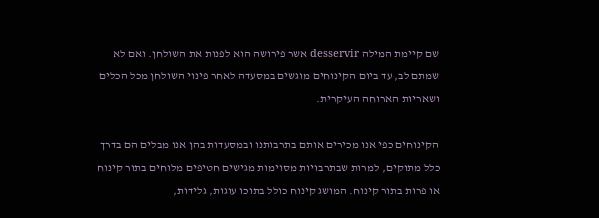שם קיימת המילה desservir אשר פירושה הוא לפנות את השולחן. ואם לא שמתם לב, עד ביום הקינוחים מוגשים במסעדה לאחר פינוי השולחן מכל הכלים ושאריות הארוחה העיקרית.

הקינוחים כפי אנו מכירים אותם בתרבותנו ובמסעדות בהן אנו מבלים הם בדרך כלל מתוקים, למרות שבתרבויות מסוימות מגישים חטיפים מלוחים בתור קינוח או פרות בתור קינוח. המושג קינוח כולל בתוכו עוגות, גלידות,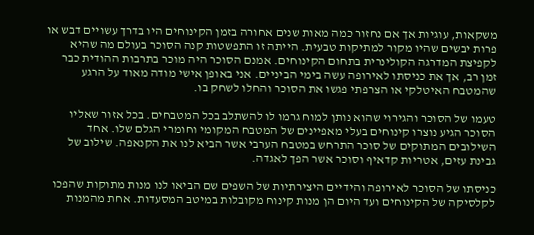משקאות, עוגיות אך אם נחזור כמה מאות שנים אחורה בזמן הקינוחים היו בדרך עשויים דבש או פרות יבשים שהיו מקור למתיקות טבעית. הייתה זו התפשטות קנה הסוכר בעולם מה שהיא לקפיצת המדרגה הקולינרית בתחום הקינוחים. אמנם הסוכר היה מוכר בתרבות ההודית כבר זמן רב, אך את כניסתו לאירופה עשה בימי הביניים. אני באופן אישי מודה מאוד על הרגע שהמטבח האיטלקי או הצרפתי פגשו את הסוכר והחלו לשחק בו.

טעמו של הסוכר והגירוי שהוא נותן למוח גרמו לו להשתלב בכל המטבחים. בכל אזור שאליו הסוכר הגיע נוצרו קינוחים בעלי מאפיינים של המטבח המקומי וחומרי הגלם שלו. אחד השילובים המתוקים של סוכר התרחש במטבח הערבי אשר הביא לנו את הקנאפה. שילוב של גבינת עזים, אטריות קדאיף וסוכר אשר הפך לאגדה.

כניסתו של הסוכר לאירופה והידיים היצירתיות של השפים שם הביאו לנו מנות מתוקות שהפכו לקלסיקה של הקינוחים ועד היום הן מנות קינוח מקובלות במיטב המסעדות. אחת מהמנות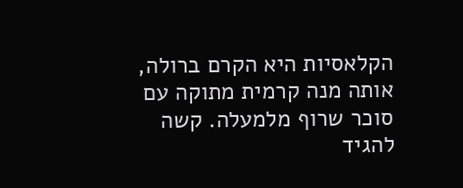הקלאסיות היא הקרם ברולה, אותה מנה קרמית מתוקה עם סוכר שרוף מלמעלה. קשה להגיד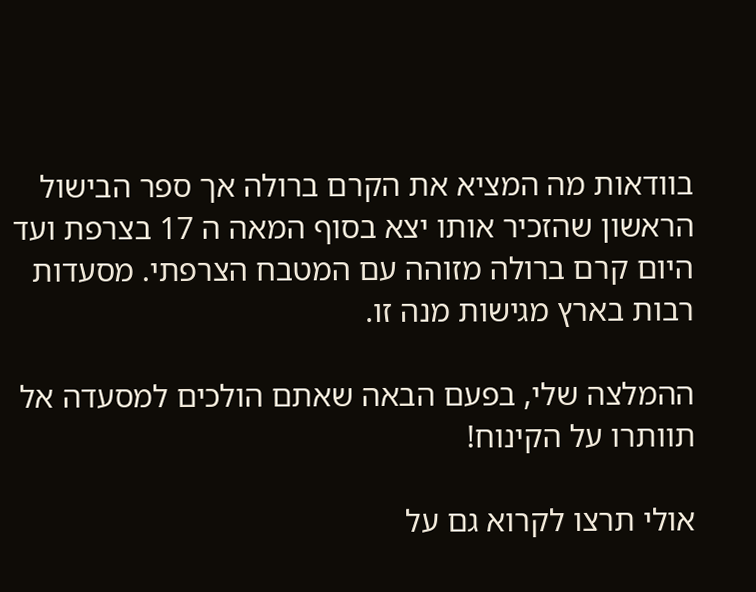בוודאות מה המציא את הקרם ברולה אך ספר הבישול הראשון שהזכיר אותו יצא בסוף המאה ה 17 בצרפת ועד היום קרם ברולה מזוהה עם המטבח הצרפתי. מסעדות רבות בארץ מגישות מנה זו.

ההמלצה שלי, בפעם הבאה שאתם הולכים למסעדה אל תוותרו על הקינוח!

אולי תרצו לקרוא גם על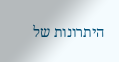היתרונות של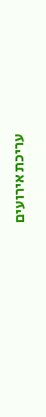עריכת אירועים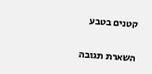קטנים בטבע

השארת תגובה